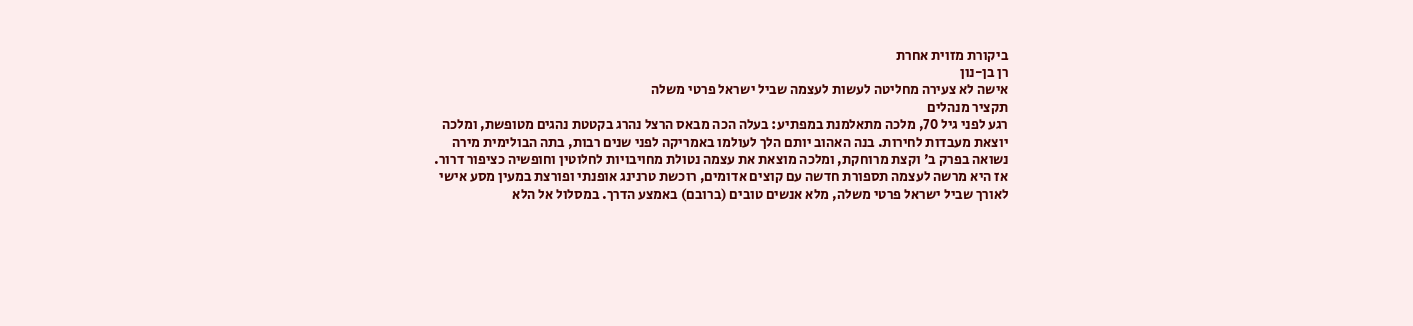ביקורת מזוית אחרת
רן בן-נון
אישה לא צעירה מחליטה לעשות לעצמה שביל ישראל פרטי משלה
תקציר מנהלים
רגע לפני גיל 70, מלכה מתאלמנת במפתיע: בעלה הכה מבאס הרצל נהרג בקטטת נהגים מטופשת, ומלכה יוצאת מעבדות לחירות. בנה האהוב יותם הלך לעולמו באמריקה לפני שנים רבות, בתה הבולימית מירה נשואה בפרק ב' וקצת מרוחקת, ומלכה מוצאת את עצמה נטולת מחויבויות לחלוטין וחופשיה כציפור דרור. אז היא מרשה לעצמה תספורת חדשה עם קוצים אדומים, רוכשת טרנינג אופנתי ופורצת במעין מסע אישי לאורך שביל ישראל פרטי משלה, מלא אנשים טובים (ברובם) באמצע הדרך. במסלול אל הלא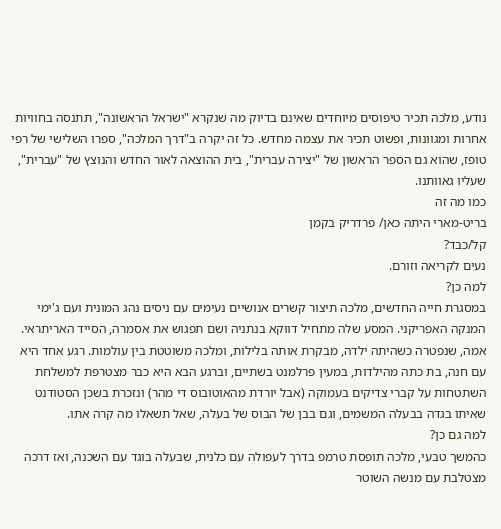נודע, מלכה תכיר טיפוסים מיוחדים שאינם בדיוק מה שנקרא "ישראל הראשונה", תתנסה בחוויות אחרות ומגוונות, ופשוט תכיר את עצמה מחדש. כל זה יקרה ב"דרך המלכה", ספרו השלישי של רפי טופז, שהוא גם הספר הראשון של "יצירה עברית", בית ההוצאה לאור החדש והנוצץ של "עברית", שעליו גאוותנו.
כמו מה זה
בריט-מארי היתה כאן/ פרדריק בקמן
קל/כבד?
נעים לקריאה וזורם.
למה כן?
במסגרת חייה החדשים, מלכה תיצור קשרים אנושיים נעימים עם ניסים נהג המונית ועם ג'ימי המנקה האפריקני. המסע שלה מתחיל דווקא בנתניה ושם תפגוש את אסמרה, הסייד האריתראי. אמה, שנפטרה כשהיתה ילדה, מבקרת אותה בלילות, ומלכה משוטטת בין עולמות. רגע אחד היא עם חנה, בת כתה מהילדות, במעין פרלמנט בשתיים, וברגע הבא היא כבר מצטרפת למשלחת השתטחות על קברי צדיקים בעמוקה (אבל יורדת מהאוטובוס די מהר) ונזכרת בשכן הסטודנט שאיתו בגדה בבעלה המשמים, וגם בבן של הבוס של בעלה, שאל תשאלו מה קרה אתו.
למה גם כן?
כהמשך טבעי, מלכה תופסת טרמפ בדרך לעפולה עם כלנית, שבעלה בוגד עם השכנה, ואז דרכה מצטלבת עם מנשה השוטר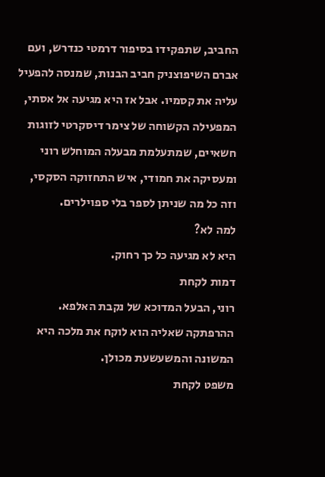החביב, שתפקידו בסיפור דרמטי כנדרש, ועם אברם השיפוצניק חביב הבנות, שמנסה להפעיל עליה את קסמיו. אבל אז היא מגיעה אל אסתי, המפעילה הקשוחה של צימר דיסקרטי לזוגות חשאיים, שמתעלמת מבעלה המוחלש רוני ומעסיקה את חמודי, איש התחזוקה הסקסי, וזה כל מה שניתן לספר בלי ספוילרים.
למה לא?
היא לא מגיעה כל כך רחוק.
דמות לקחת
רוני, הבעל המדוכא של נקבת האלפא. ההרפתקה שאליה הוא לוקח את מלכה היא המשונה והמשעשעת מכולן.
משפט לקחת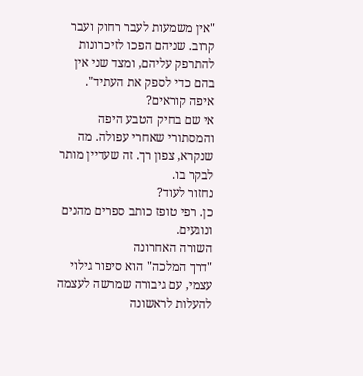"אין משמעות לעבר רחוק ועבר קרוב. שניהם הפכו לזיכרונות להתרפק עליהם, ומצד שני אין בהם כדי לספק את העתיד".
איפה קוראים?
אי שם בחיק הטבע היפה והמסתורי שאחרי עפולה. מה שנקרא, צפון רך. זה שעדיין מותר לבקר בו.
נחזור לעוד?
כן. רפי טופז כותב ספרים מהנים ונוגעים.
השורה האחרונה
"דרך המלכה" הוא סיפור גילוי עצמי, עם גיבורה שמרשה לעצמה להעלות לראשונה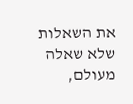את השאלות שלא שאלה מעולם,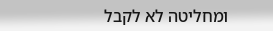ומחליטה לא לקבל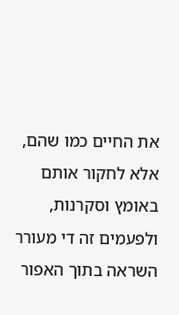את החיים כמו שהם, אלא לחקור אותם באומץ וסקרנות, ולפעמים זה די מעורר השראה בתוך האפור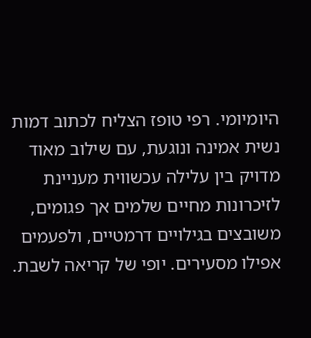היומיומי. רפי טופז הצליח לכתוב דמות נשית אמינה ונוגעת, עם שילוב מאוד מדויק בין עלילה עכשווית מעניינת לזיכרונות מחיים שלמים אך פגומים, משובצים בגילויים דרמטיים, ולפעמים אפילו מסעירים. יופי של קריאה לשבת.